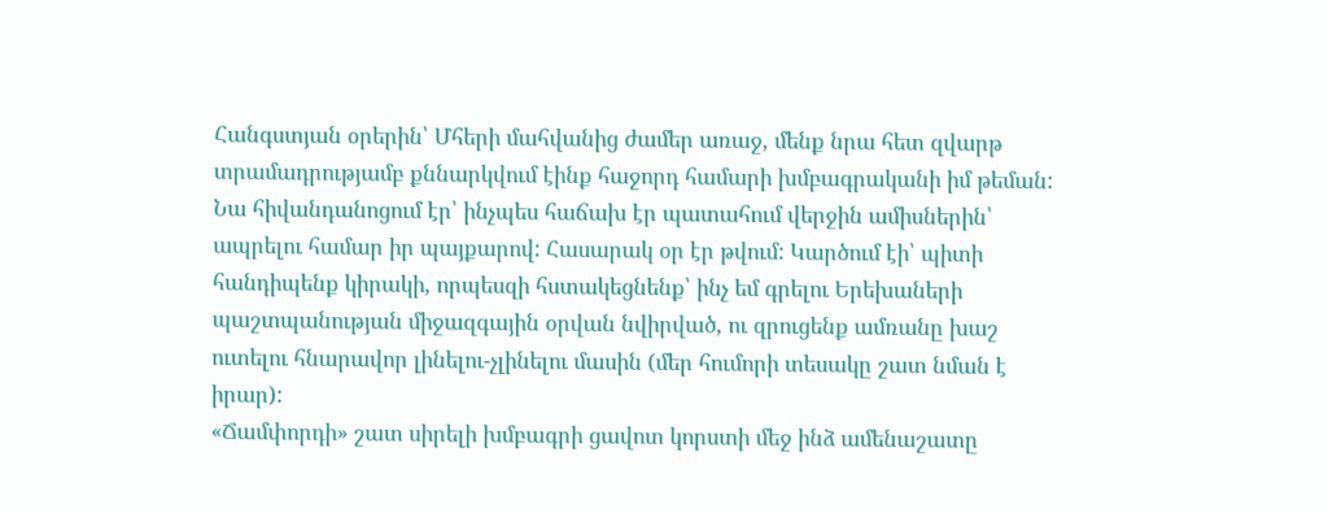Հանգստյան օրերին՝ Մհերի մահվանից ժամեր առաջ, մենք նրա հետ զվարթ տրամադրությամբ քննարկվում էինք հաջորդ համարի խմբագրականի իմ թեման: Նա հիվանդանոցում էր՝ ինչպես հաճախ էր պատահում վերջին ամիսներին՝ ապրելու համար իր պայքարով: Հասարակ օր էր թվում: Կարծում էի՝ պիտի հանդիպենք կիրակի, որպեսզի հստակեցնենք՝ ինչ եմ գրելու Երեխաների պաշտպանության միջազգային օրվան նվիրված, ու զրուցենք ամռանը խաշ ուտելու հնարավոր լինելու-չլինելու մասին (մեր հումորի տեսակը շատ նման է իրար):
«Ճամփորդի» շատ սիրելի խմբագրի ցավոտ կորստի մեջ ինձ ամենաշատը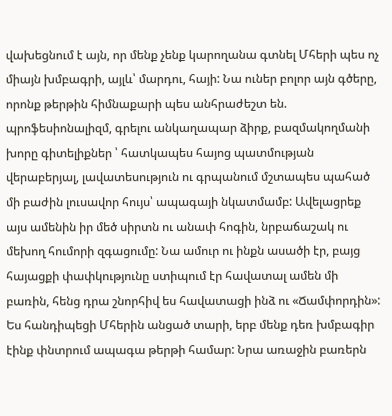վախեցնում է այն, որ մենք չենք կարողանա գտնել Մհերի պես ոչ միայն խմբագրի, այլև՝ մարդու, հայի: Նա ուներ բոլոր այն գծերը, որոնք թերթին հիմնաքարի պես անհրաժեշտ են. պրոֆեսիոնալիզմ, գրելու անկաղապար ձիրք, բազմակողմանի խորը գիտելիքներ ՝ հատկապես հայոց պատմության վերաբերյալ, լավատեսություն ու գրպանում մշտապես պահած մի բաժին լուսավոր հույս՝ ապագայի նկատմամբ: Ավելացրեք այս ամենին իր մեծ սիրտն ու անափ հոգին, նրբաճաշակ ու մեխող հումորի զգացումը: Նա ամուր ու ինքն ասածի էր, բայց հայացքի փափկությունը ստիպում էր հավատալ ամեն մի բառին, հենց դրա շնորհիվ ես հավատացի ինձ ու «Ճամփորդին»:
Ես հանդիպեցի Մհերին անցած տարի, երբ մենք դեռ խմբագիր էինք փնտրում ապագա թերթի համար: Նրա առաջին բառերն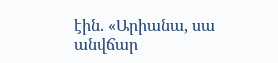էին. «Արիանա, սա անվճար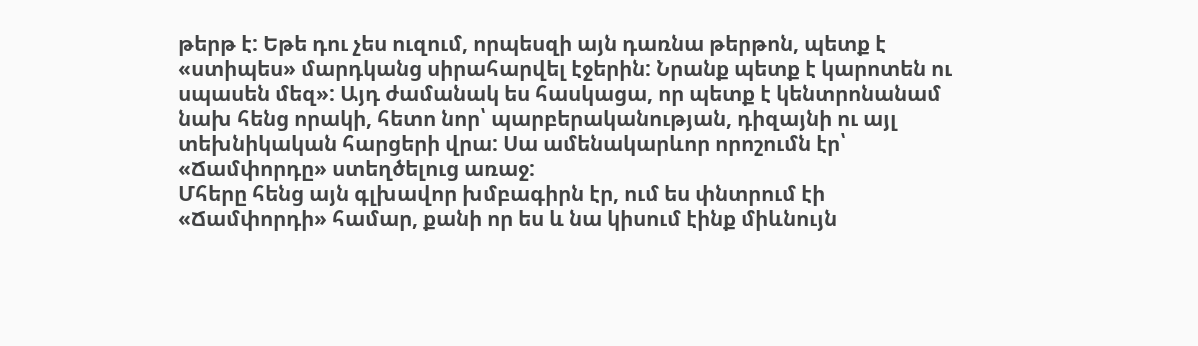թերթ է: Եթե դու չես ուզում, որպեսզի այն դառնա թերթոն, պետք է «ստիպես» մարդկանց սիրահարվել էջերին: Նրանք պետք է կարոտեն ու սպասեն մեզ»: Այդ ժամանակ ես հասկացա, որ պետք է կենտրոնանամ նախ հենց որակի, հետո նոր՝ պարբերականության, դիզայնի ու այլ տեխնիկական հարցերի վրա: Սա ամենակարևոր որոշումն էր՝ «Ճամփորդը» ստեղծելուց առաջ:
Մհերը հենց այն գլխավոր խմբագիրն էր, ում ես փնտրում էի «Ճամփորդի» համար, քանի որ ես և նա կիսում էինք միևնույն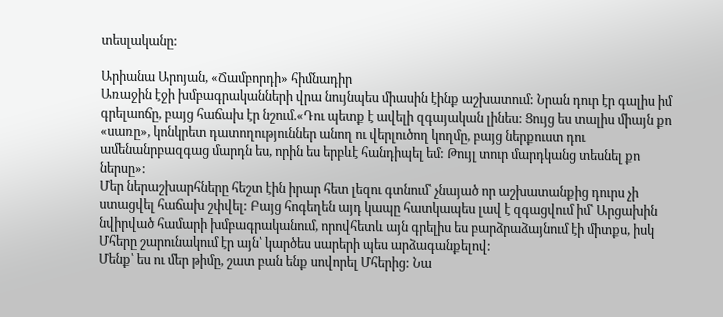տեսլականը:

Արիանա Արոյան, «Ճամբորդի» հիմնադիր
Առաջին էջի խմբագրականների վրա նույնպես միասին էինք աշխատում: Նրան դուր էր գալիս իմ գրելաոճը, բայց հաճախ էր նշում.«Դու պետք է ավելի զգայական լինես: Ցույց ես տալիս միայն քո «սառը», կոնկրետ դատողություններ անող ու վերլուծող կողմը, բայց ներքուստ դու ամենանրբազգաց մարդն ես, որին ես երբևէ հանդիպել եմ: Թույլ տուր մարդկանց տեսնել քո ներսը»:
Մեր ներաշխարհները հեշտ էին իրար հետ լեզու գտնում՝ չնայած որ աշխատանքից դուրս չի ստացվել հաճախ շփվել: Բայց հոգեղեն այդ կապը հատկապես լավ է զգացվում իմ՝ Արցախին նվիրված համարի խմբագրականում, որովհետև այն գրելիս ես բարձրաձայնում էի միտքս, իսկ Մհերը շարունակում էր այն՝ կարծես սարերի պես արձագանքելով:
Մենք՝ ես ու մեր թիմը, շատ բան ենք սովորել Մհերից: Նա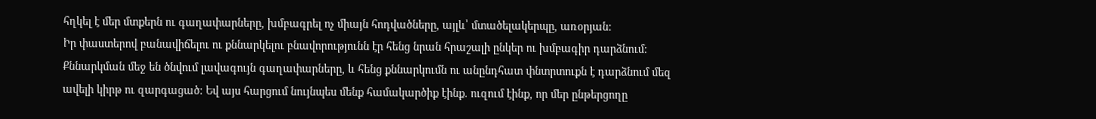հղկել է մեր մտքերն ու գաղափարները, խմբագրել ոչ միայն հոդվածները, այլև՝ մտածելակերպը, առօրյան:
Իր փաստերով բանավիճելու ու քննարկելու բնավորությունն էր հենց նրան հրաշալի ընկեր ու խմբագիր դարձնում: Քննարկման մեջ են ծնվում լավագույն գաղափարները, և հենց քննարկումն ու անընդհատ փնտրտուքն է դարձնում մեզ ավելի կիրթ ու զարգացած: Եվ այս հարցում նույնպես մենք համակարծիք էինք. ուզում էինք, որ մեր ընթերցողը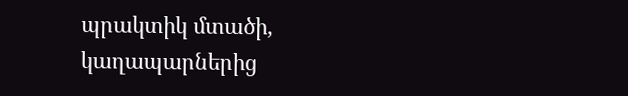պրակտիկ մտածի, կաղապարներից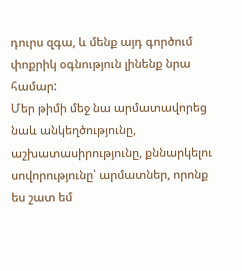դուրս զգա, և մենք այդ գործում փոքրիկ օգնություն լինենք նրա համար:
Մեր թիմի մեջ նա արմատավորեց նաև անկեղծությունը, աշխատասիրությունը, քննարկելու սովորությունը՝ արմատներ, որոնք ես շատ եմ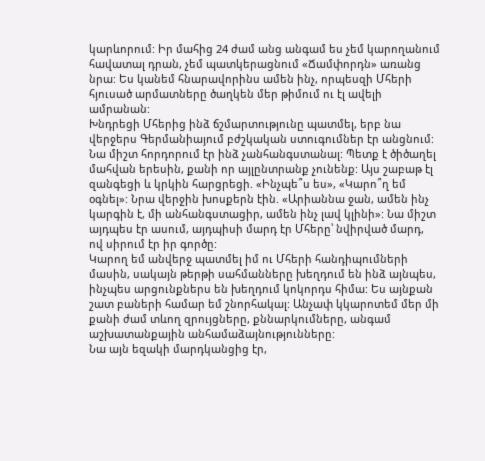կարևորում: Իր մահից 24 ժամ անց անգամ ես չեմ կարողանում հավատալ դրան, չեմ պատկերացնում «Ճամփորդն» առանց նրա: Ես կանեմ հնարավորինս ամեն ինչ, որպեսզի Մհերի հյուսած արմատները ծաղկեն մեր թիմում ու էլ ավելի ամրանան:
Խնդրեցի Մհերից ինձ ճշմարտությունը պատմել, երբ նա վերջերս Գերմանիայում բժշկական ստուգումներ էր անցնում: Նա միշտ հորդորում էր ինձ չանհանգստանալ: Պետք է ծիծաղել մահվան երեսին, քանի որ այլընտրանք չունենք: Այս շաբաթ էլ զանգեցի և կրկին հարցրեցի. «Ինչպե՞ս ես», «Կարո՞ղ եմ օգնել»: Նրա վերջին խոսքերն էին. «Արիաննա ջան, ամեն ինչ կարգին է, մի անհանգստացիր, ամեն ինչ լավ կլինի»: Նա միշտ այդպես էր ասում, այդպիսի մարդ էր Մհերը՝ նվիրված մարդ, ով սիրում էր իր գործը:
Կարող եմ անվերջ պատմել իմ ու Մհերի հանդիպումների մասին, սակայն թերթի սահմանները խեղդում են ինձ այնպես, ինչպես արցունքներս են խեղդում կոկորդս հիմա: Ես այնքան շատ բաների համար եմ շնորհակալ: Անչափ կկարոտեմ մեր մի քանի ժամ տևող զրույցները, քննարկումները, անգամ աշխատանքային անհամաձայնությունները:
Նա այն եզակի մարդկանցից էր,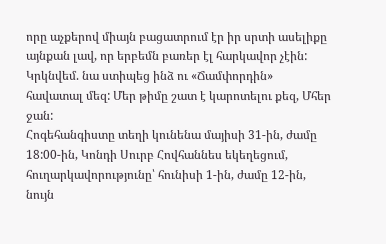որը աչքերով միայն բացատրում էր իր սրտի ասելիքը այնքան լավ, որ երբեմն բառեր էլ հարկավոր չէին: Կրկնվեմ. նա ստիպեց ինձ ու «Ճամփորդին» հավատալ մեզ: Մեր թիմը շատ է կարոտելու քեզ, Մհեր ջան:
Հոգեհանգիստը տեղի կունենա մայիսի 31-ին, ժամը 18:00-ին, Կոնդի Սուրբ Հովհաննես եկեղեցում, հուղարկավորությունը՝ հունիսի 1-ին, ժամը 12-ին, նույն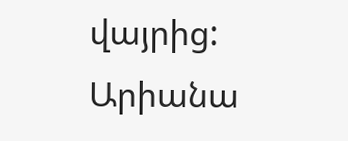վայրից:
Արիանա